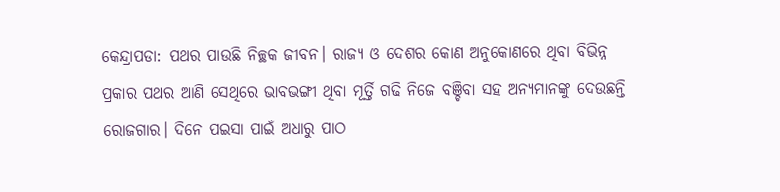କେନ୍ଦ୍ରାପଡା: ପଥର ପାଉଛି ନିଚ୍ଛକ ଜୀବନ। ରାଜ୍ୟ ଓ ଦେଶର କୋଣ ଅନୁକୋଣରେ ଥିବା ବିଭିନ୍ନ ପ୍ରକାର ପଥର ଆଣି ସେଥିରେ ଭାବଭଙ୍ଗୀ ଥିବା ମୂର୍ତ୍ତି ଗଢି ନିଜେ ବଞ୍ଚିବା ସହ ଅନ୍ୟମାନଙ୍କୁ ଦେଉଛନ୍ତି ରୋଜଗାର। ଦିନେ ପଇସା ପାଇଁ ଅଧାରୁ ପାଠ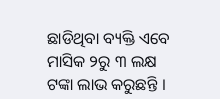ଛାଡିଥିବା ବ୍ୟକ୍ତି ଏବେ ମାସିକ ୨ରୁ ୩ ଲକ୍ଷ ଟଙ୍କା ଲାଭ କରୁଛନ୍ତି ।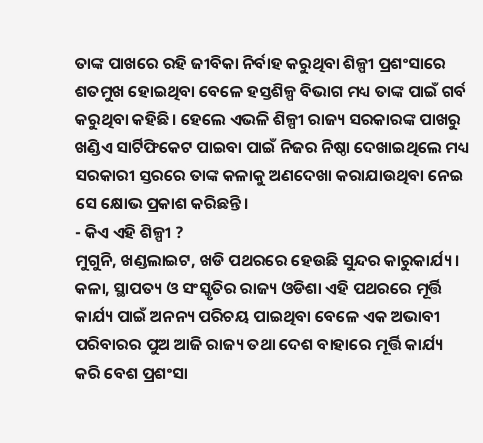ତାଙ୍କ ପାଖରେ ରହି ଜୀବିକା ନିର୍ବାହ କରୁଥିବା ଶିଳ୍ପୀ ପ୍ରଶଂସାରେ ଶତମୁଖ ହୋଇଥିବା ବେଳେ ହସ୍ତଶିଳ୍ପ ବିଭାଗ ମଧ୍ୟ ତାଙ୍କ ପାଇଁ ଗର୍ବ କରୁଥିବା କହିଛି। ହେଲେ ଏଭଳି ଶିଳ୍ପୀ ରାଜ୍ୟ ସରକାରଙ୍କ ପାଖରୁ ଖଣ୍ଡିଏ ସାର୍ଟିଫିକେଟ ପାଇବା ପାଇଁ ନିଜର ନିଷ୍ଠା ଦେଖାଇଥିଲେ ମଧ୍ୟ ସରକାରୀ ସ୍ତରରେ ତାଙ୍କ କଳାକୁ ଅଣଦେଖା କରାଯାଉଥିବା ନେଇ ସେ କ୍ଷୋଭ ପ୍ରକାଶ କରିଛନ୍ତି।
- କିଏ ଏହି ଶିଳ୍ପୀ ?
ମୁଗୁନି, ଖଣ୍ଡଲାଇଟ, ଖଡି ପଥରରେ ହେଉଛି ସୁନ୍ଦର କାରୁକାର୍ଯ୍ୟ। କଳା, ସ୍ଥାପତ୍ୟ ଓ ସଂସ୍କୃତିର ରାଜ୍ୟ ଓଡିଶା ଏହି ପଥରରେ ମୂର୍ତ୍ତି କାର୍ଯ୍ୟ ପାଇଁ ଅନନ୍ୟ ପରିଚୟ ପାଇଥିବା ବେଳେ ଏକ ଅଭାବୀ ପରିବାରର ପୁଅ ଆଜି ରାଜ୍ୟ ତଥା ଦେଶ ବାହାରେ ମୂର୍ତ୍ତି କାର୍ଯ୍ୟ କରି ବେଶ ପ୍ରଶଂସା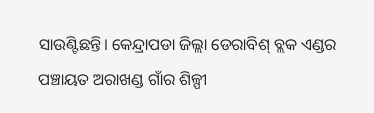ସାଉଣ୍ଟିଛନ୍ତି। କେନ୍ଦ୍ରାପଡା ଜିଲ୍ଲା ଡେରାବିଶ୍ ବ୍ଲକ ଏଣ୍ଡର ପଞ୍ଚାୟତ ଅରାଖଣ୍ଡ ଗାଁର ଶିଳ୍ପୀ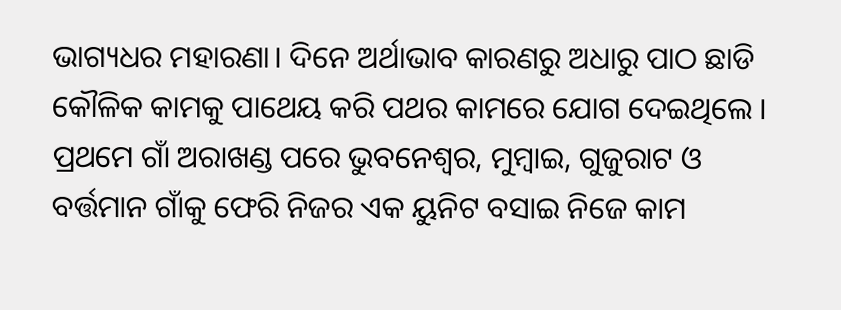ଭାଗ୍ୟଧର ମହାରଣା। ଦିନେ ଅର୍ଥାଭାବ କାରଣରୁ ଅଧାରୁ ପାଠ ଛାଡି କୌଳିକ କାମକୁ ପାଥେୟ କରି ପଥର କାମରେ ଯୋଗ ଦେଇଥିଲେ । ପ୍ରଥମେ ଗାଁ ଅରାଖଣ୍ଡ ପରେ ଭୁବନେଶ୍ୱର, ମୁମ୍ବାଇ, ଗୁଜୁରାଟ ଓ ବର୍ତ୍ତମାନ ଗାଁକୁ ଫେରି ନିଜର ଏକ ୟୁନିଟ ବସାଇ ନିଜେ କାମ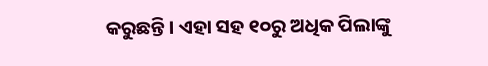କରୁଛନ୍ତି । ଏହା ସହ ୧୦ରୁ ଅଧିକ ପିଲାଙ୍କୁ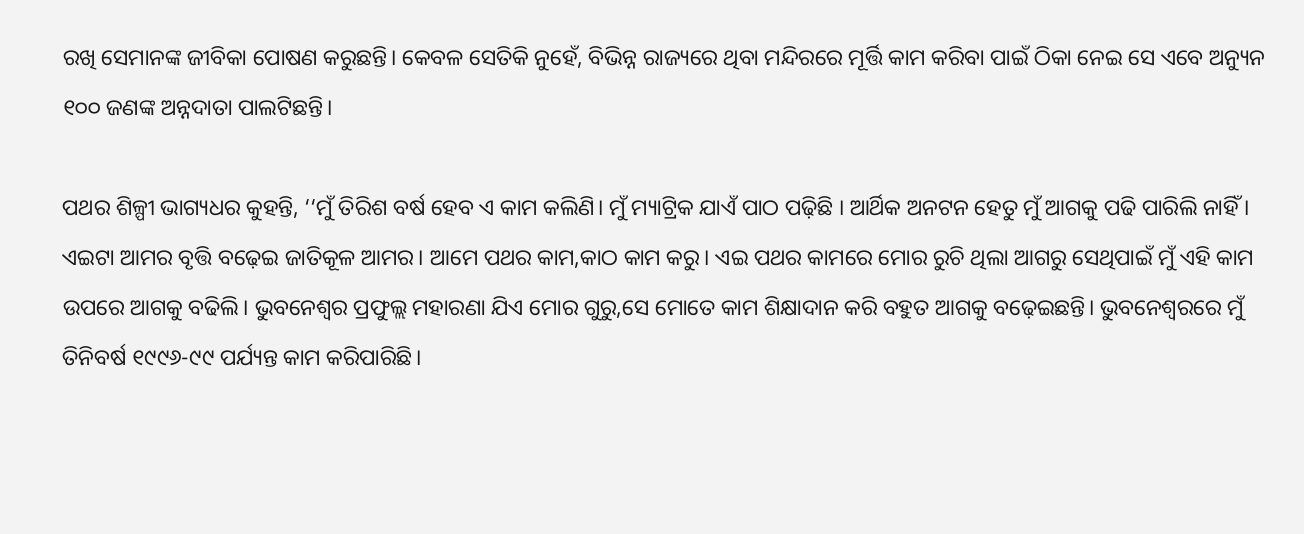ରଖି ସେମାନଙ୍କ ଜୀବିକା ପୋଷଣ କରୁଛନ୍ତି। କେବଳ ସେତିକି ନୁହେଁ, ବିଭିନ୍ନ ରାଜ୍ୟରେ ଥିବା ମନ୍ଦିରରେ ମୂର୍ତ୍ତି କାମ କରିବା ପାଇଁ ଠିକା ନେଇ ସେ ଏବେ ଅନ୍ୟୁନ ୧୦୦ ଜଣଙ୍କ ଅନ୍ନଦାତା ପାଲଟିଛନ୍ତି।

ପଥର ଶିଳ୍ପୀ ଭାଗ୍ୟଧର କୁହନ୍ତି, ‘‘ମୁଁ ତିରିଶ ବର୍ଷ ହେବ ଏ କାମ କଲିଣି। ମୁଁ ମ୍ୟାଟ୍ରିକ ଯାଏଁ ପାଠ ପଢ଼ିଛି । ଆର୍ଥିକ ଅନଟନ ହେତୁ ମୁଁ ଆଗକୁ ପଢି ପାରିଲି ନାହିଁ । ଏଇଟା ଆମର ବୃତ୍ତି ବଢ଼େଇ ଜାତିକୂଳ ଆମର। ଆମେ ପଥର କାମ,କାଠ କାମ କରୁ। ଏଇ ପଥର କାମରେ ମୋର ରୁଚି ଥିଲା ଆଗରୁ ସେଥିପାଇଁ ମୁଁ ଏହି କାମ ଉପରେ ଆଗକୁ ବଢିଲି। ଭୁବନେଶ୍ୱର ପ୍ରଫୁଲ୍ଲ ମହାରଣା ଯିଏ ମୋର ଗୁରୁ,ସେ ମୋତେ କାମ ଶିକ୍ଷାଦାନ କରି ବହୁତ ଆଗକୁ ବଢ଼େଇଛନ୍ତି। ଭୁବନେଶ୍ୱରରେ ମୁଁ ତିନିବର୍ଷ ୧୯୯୬-୯୯ ପର୍ଯ୍ୟନ୍ତ କାମ କରିପାରିଛି।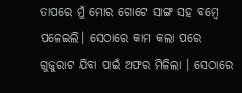ତାପରେ ମୁଁ ମୋର ଗୋଟେ ସାଙ୍ଗ ସହ ବମ୍ବେ ପଳେଇଲି। ସେଠାରେ କାମ କଲା ପରେ ଗୁଜୁରାଟ ଯିବା ପାଇଁ ଅଫର ମିଳିଲା । ସେଠାରେ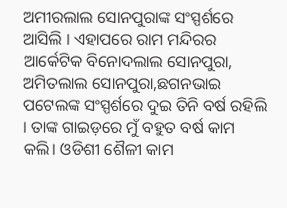ଅମୀରଲାଲ ସୋନପୁରାଙ୍କ ସଂସ୍ପର୍ଶରେ ଆସିଲି । ଏହାପରେ ରାମ ମନ୍ଦିରର ଆର୍କେଟିକ ବିନୋଦଲାଲ ସୋନପୁରା, ଅମିତଲାଲ ସୋନପୁରା,ଛଗନଭାଇ ପଟେଲଙ୍କ ସଂସ୍ପର୍ଶରେ ଦୁଇ ତିନି ବର୍ଷ ରହିଲି । ତାଙ୍କ ଗାଇଡ଼ରେ ମୁଁ ବହୁତ ବର୍ଷ କାମ କଲି। ଓଡିଶୀ ଶୈଳୀ କାମ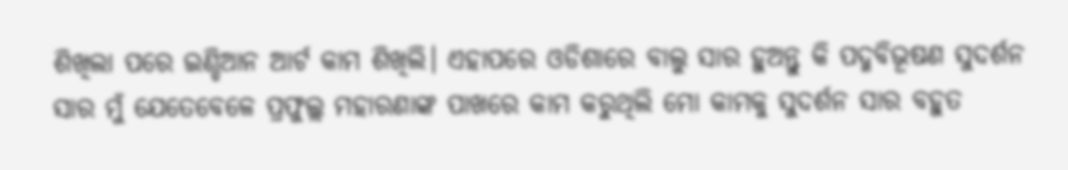ଶିଖିଲା ପରେ ଇଣ୍ଡିଆନ ଆର୍ଟ କାମ ଶିଖିଲି। ଏହାପରେ ଓଡିଶାରେ ବାଲୁ ସାର ହୁଅନ୍ତୁ କି ପଦ୍ମବିଭୂଷଣ ସୁଦର୍ଶନ ସାର ମୁଁ ଯେତେବେଳେ ପ୍ରଫୁଲ୍ଲ ମହାରଣାଙ୍କ ପାଖରେ କାମ କରୁଥିଲି ମୋ କାମକୁ ସୁଦର୍ଶନ ସାର ବହୁତ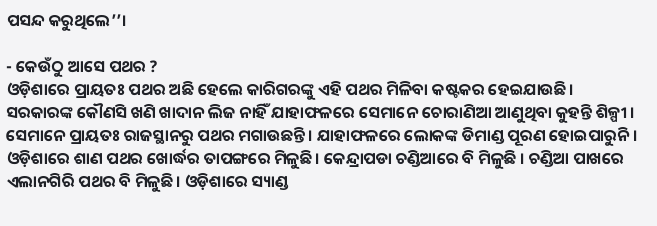ପସନ୍ଦ କରୁଥିଲେ’’।

- କେଉଁଠୁ ଆସେ ପଥର ?
ଓଡ଼ିଶାରେ ପ୍ରାୟତଃ ପଥର ଅଛି ହେଲେ କାରିଗରଙ୍କୁ ଏହି ପଥର ମିଳିବା କଷ୍ଟକର ହେଇଯାଉଛି। ସରକାରଙ୍କ କୌଣସି ଖଣି ଖାଦାନ ଲିଜ ନାହିଁ ଯାହାଫଳରେ ସେମାନେ ଚୋରାଣିଆ ଆଣୁଥିବା କୁହନ୍ତି ଶିଳ୍ପୀ । ସେମାନେ ପ୍ରାୟତଃ ରାଜସ୍ଥାନରୁ ପଥର ମଗାଉଛନ୍ତି । ଯାହାଫଳରେ ଲୋକଙ୍କ ଡିମାଣ୍ଡ ପୂରଣ ହୋଇପାରୁନି । ଓଡ଼ିଶାରେ ଶାଣ ପଥର ଖୋର୍ଦ୍ଧର ତାପଙ୍ଗରେ ମିଳୁଛି। କେନ୍ଦ୍ରାପଡା ଚଣ୍ଡିଆରେ ବି ମିଳୁଛି । ଚଣ୍ଡିଆ ପାଖରେ ଏଲାନଗିରି ପଥର ବି ମିଳୁଛି। ଓଡ଼ିଶାରେ ସ୍ୟାଣ୍ଡ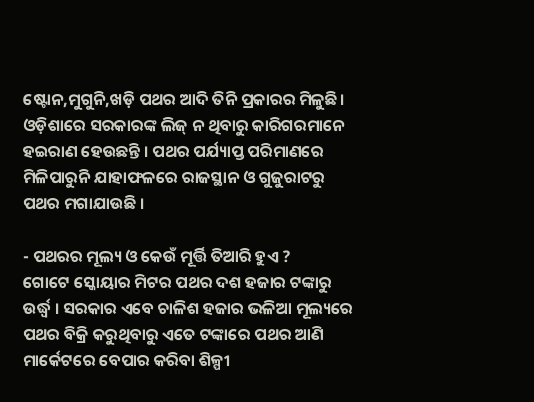ଷ୍ଟୋନ,ମୁଗୁନି,ଖଡ଼ି ପଥର ଆଦି ତିନି ପ୍ରକାରର ମିଳୁଛି। ଓଡ଼ିଶାରେ ସରକାରଙ୍କ ଲିଜ୍ ନ ଥିବାରୁ କାରିଗରମାନେ ହଇରାଣ ହେଉଛନ୍ତି । ପଥର ପର୍ଯ୍ୟାପ୍ତ ପରିମାଣରେ ମିଳିପାରୁନି ଯାହାଫଳରେ ରାଜସ୍ଥାନ ଓ ଗୁଜୁରାଟରୁ ପଥର ମଗାଯାଉଛି ।

- ପଥରର ମୂଲ୍ୟ ଓ କେଉଁ ମୂର୍ତ୍ତି ତିଆରି ହୁଏ ?
ଗୋଟେ ସ୍କୋୟାର ମିଟର ପଥର ଦଶ ହଜାର ଟଙ୍କାରୁ ଉର୍ଦ୍ଧ୍ବ । ସରକାର ଏବେ ଚାଳିଶ ହଜାର ଭଳିଆ ମୂଲ୍ୟରେ ପଥର ବିକ୍ରି କରୁଥିବାରୁ ଏତେ ଟଙ୍କାରେ ପଥର ଆଣି ମାର୍କେଟରେ ବେପାର କରିବା ଶିଳ୍ପୀ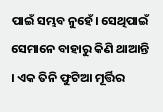ପାଇଁ ସମ୍ଭବ ନୁହେଁ। ସେଥିପାଇଁ ସେମାନେ ବାହାରୁ କିଣି ଥାଆନ୍ତି । ଏକ ତିନି ଫୁଟିଆ ମୂର୍ତ୍ତିର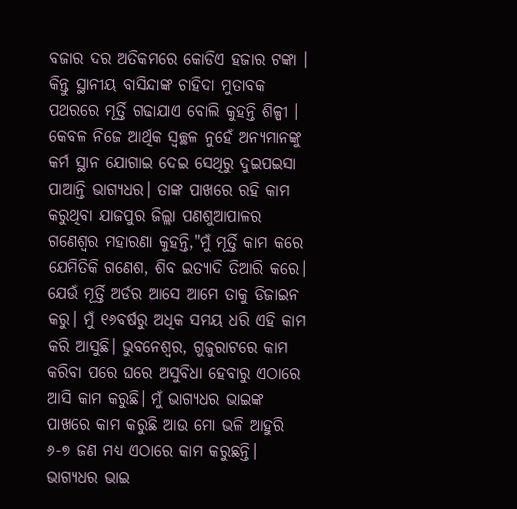ବଜାର ଦର ଅତିକମରେ କୋଡିଏ ହଜାର ଟଙ୍କା । କିନ୍ତୁ ସ୍ଥାନୀୟ ବାସିନ୍ଦାଙ୍କ ଚାହିଦା ମୁତାବକ ପଥରରେ ମୂର୍ତ୍ତି ଗଢାଯାଏ ବୋଲି କୁହନ୍ତି ଶିଳ୍ପୀ ।
କେବଳ ନିଜେ ଆର୍ଥିକ ସ୍ୱଚ୍ଛଳ ନୁହେଁ ଅନ୍ୟମାନଙ୍କୁ କର୍ମ ସ୍ଥାନ ଯୋଗାଇ ଦେଇ ସେଥିରୁ ଦୁଇପଇସା ପାଆନ୍ତି ଭାଗ୍ୟଧର। ତାଙ୍କ ପାଖରେ ରହି କାମ କରୁଥିବା ଯାଜପୁର ଜିଲ୍ଲା ପଣଶୁଆପାଳର ଗଣେଶ୍ୱର ମହାରଣା କୁହନ୍ତି,"ମୁଁ ମୂର୍ତ୍ତି କାମ କରେ ଯେମିତିକି ଗଣେଶ, ଶିବ ଇତ୍ୟାଦି ତିଆରି କରେ। ଯେଉଁ ମୂର୍ତ୍ତି ଅର୍ଡର ଆସେ ଆମେ ତାକୁ ଡିଜାଇନ କରୁ। ମୁଁ ୧୬ବର୍ଷରୁ ଅଧିକ ସମୟ ଧରି ଏହି କାମ କରି ଆସୁଛି। ଭୁବନେଶ୍ୱର, ଗୁଜୁରାଟରେ କାମ କରିବା ପରେ ଘରେ ଅସୁବିଧା ହେବାରୁ ଏଠାରେ ଆସି କାମ କରୁଛି। ମୁଁ ଭାଗ୍ୟଧର ଭାଇଙ୍କ ପାଖରେ କାମ କରୁଛି ଆଉ ମୋ ଭଳି ଆହୁରି ୬-୭ ଜଣ ମଧ୍ୟ ଏଠାରେ କାମ କରୁଛନ୍ତି। ଭାଗ୍ୟଧର ଭାଇ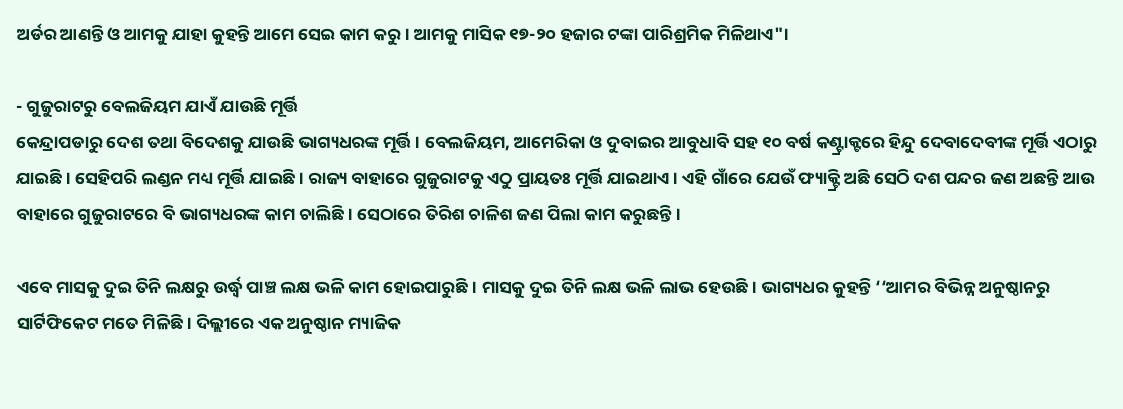ଅର୍ଡର ଆଣନ୍ତି ଓ ଆମକୁ ଯାହା କୁହନ୍ତି ଆମେ ସେଇ କାମ କରୁ। ଆମକୁ ମାସିକ ୧୭-୨୦ ହଜାର ଟଙ୍କା ପାରିଶ୍ରମିକ ମିଳିଥାଏ"।

- ଗୁଜୁରାଟରୁ ବେଲଜିୟମ ଯାଏଁ ଯାଉଛି ମୂର୍ତ୍ତି
କେନ୍ଦ୍ରାପଡାରୁ ଦେଶ ତଥା ବିଦେଶକୁ ଯାଉଛି ଭାଗ୍ୟଧରଙ୍କ ମୂର୍ତ୍ତି । ବେଲଜିୟମ, ଆମେରିକା ଓ ଦୁବାଇର ଆବୁଧାବି ସହ ୧୦ ବର୍ଷ କଣ୍ଟ୍ରାକ୍ଟରେ ହିନ୍ଦୁ ଦେବାଦେବୀଙ୍କ ମୂର୍ତ୍ତି ଏଠାରୁ ଯାଇଛି । ସେହିପରି ଲଣ୍ଡନ ମଧ୍ୟ ମୂର୍ତ୍ତି ଯାଇଛି। ରାଜ୍ୟ ବାହାରେ ଗୁଜୁରାଟକୁ ଏଠୁ ପ୍ରାୟତଃ ମୂର୍ତ୍ତି ଯାଇଥାଏ । ଏହି ଗାଁରେ ଯେଉଁ ଫ୍ୟାକ୍ଟ୍ରି ଅଛି ସେଠି ଦଶ ପନ୍ଦର ଜଣ ଅଛନ୍ତି ଆଉ ବାହାରେ ଗୁଜୁରାଟରେ ବି ଭାଗ୍ୟଧରଙ୍କ କାମ ଚାଲିଛି । ସେଠାରେ ତିରିଶ ଚାଳିଶ ଜଣ ପିଲା କାମ କରୁଛନ୍ତି।

ଏବେ ମାସକୁ ଦୁଇ ତିନି ଲକ୍ଷରୁ ଉର୍ଦ୍ଧ୍ବ ପାଞ୍ଚ ଲକ୍ଷ ଭଳି କାମ ହୋଇପାରୁଛି। ମାସକୁ ଦୁଇ ତିନି ଲକ୍ଷ ଭଳି ଲାଭ ହେଉଛି। ଭାଗ୍ୟଧର କୁହନ୍ତି ‘‘ଆମର ବିଭିନ୍ନ ଅନୁଷ୍ଠାନରୁ ସାର୍ଟିଫିକେଟ ମତେ ମିଳିଛି। ଦିଲ୍ଲୀରେ ଏକ ଅନୁଷ୍ଠାନ ମ୍ୟାଜିକ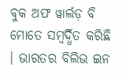ବୁକ ଅଫ ୱାର୍ଲଡ଼ ବି ମୋତେ ସମ୍ବର୍ଦ୍ଧିତ କରିଛି । ଭାରତର ବିଲିଭ ଇନ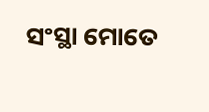ସଂସ୍ଥା ମୋତେ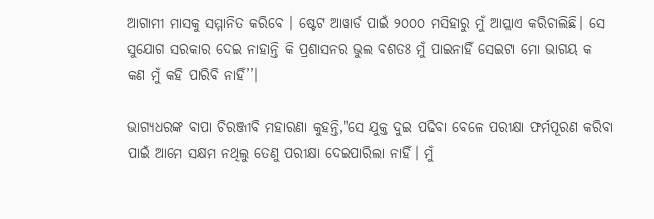ଆଗାମୀ ମାସକୁ ସମ୍ମାନିତ କରିବେ । ଷ୍ଟେଟ ଆୱାର୍ଡ ପାଇଁ ୨୦୦୦ ମସିହାରୁ ମୁଁ ଆପ୍ଲାଏ କରିଚାଲିଛି। ସେ ସୁଯୋଗ ସରକାର ଦେଇ ନାହାନ୍ତି କି ପ୍ରଶାସନର ଭୁଲ ବଶତଃ ମୁଁ ପାଇନାହିଁ ସେଇଟା ମୋ ଭାଗୟ କ କଣ ମୁଁ କହି ପାରିବି ନାହିଁ’’।

ଭାଗ୍ୟଧରଙ୍କ ବାପା ଚିରଞ୍ଜୀବି ମହାରଣା କୁହନ୍ତି,"ସେ ଯୁକ୍ତ ଦୁଇ ପଢିବା ବେଳେ ପରୀକ୍ଷା ଫର୍ମପୂରଣ କରିବା ପାଇଁ ଆମେ ସକ୍ଷମ ନଥିଲୁ ତେଣୁ ପରୀକ୍ଷା ଦେଇପାରିଲା ନାହିଁ। ମୁଁ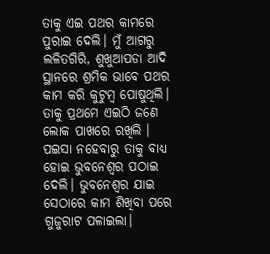ତାକୁ ଏଇ ପଥର କାମରେ ପୁରାଇ ଦେଲି। ମୁଁ ଆଗରୁ ଲଳିତଗିରି, ଶୁଖୁଆପଡା ଆଦି ସ୍ଥାନରେ ଶ୍ରମିକ ଭାବେ ପଥର କାମ କରି କୁଟୁମ୍ବ ପୋଷୁଥିଲି। ତାକୁ ପ୍ରଥମେ ଏଇଠି ଜଣେ ଲୋକ ପାଖରେ ରଖିଲି । ପଇସା ନହେବାରୁ ତାକୁ ବାଧ୍ୟ ହୋଇ ଭୁବନେଶ୍ୱର ପଠାଇ ଦେଲି। ଭୁବନେଶ୍ୱର ଯାଇ ସେଠାରେ କାମ ଶିଖିବା ପରେ ଗୁଜୁରାଟ ପଳାଇଲା।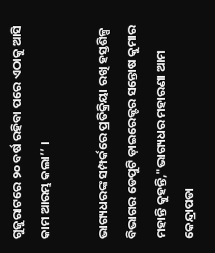ଗୁଜୁରାଟରେ ୨୦ ବର୍ଷ ରହିବା ପରେ ଏଠାକୁ ଆସି କାମ ଆରମ୍ଭ କଲା’’ ।

ଭାଗ୍ୟଧରଙ୍କ ସମ୍ପର୍କରେ ପ୍ରତିକ୍ରିୟା ରଖି ହସ୍ତଶିଳ୍ପ ବିଭାଗର ଡେପୁଟି ଡ଼ାଇରେକ୍ଟର ସନ୍ତୋଷ କୁମାର ମହାନ୍ତି କୁହନ୍ତି,"ଭାଗ୍ୟଧର ମହାରଣା ଆମ କେନ୍ଦ୍ରାପଡା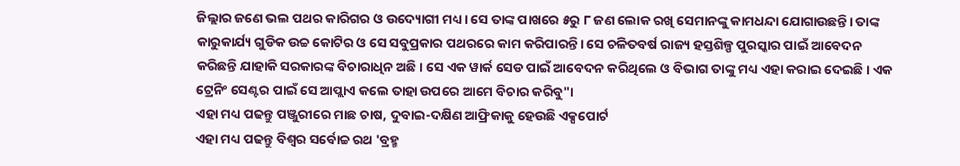ଜିଲ୍ଲାର ଜଣେ ଭଲ ପଥର କାରିଗର ଓ ଉଦ୍ୟୋଗୀ ମଧ୍ୟ। ସେ ତାଙ୍କ ପାଖରେ ୫ରୁ ୮ ଜଣ ଲୋକ ରଖି ସେମାନଙ୍କୁ କାମଧନ୍ଦା ଯୋଗାଉଛନ୍ତି। ତାଙ୍କ କାରୁକାର୍ଯ୍ୟ ଗୁଡିକ ଉଚ୍ଚ କୋଟିର ଓ ସେ ସବୁପ୍ରକାର ପଥରରେ କାମ କରିପାରନ୍ତି। ସେ ଚଳିତବର୍ଷ ରାଜ୍ୟ ହସ୍ତଶିଳ୍ପ ପୁରସ୍କାର ପାଇଁ ଆବେଦନ କରିଛନ୍ତି ଯାହାକି ସରକାରଙ୍କ ବିଚାରାଧିନ ଅଛି। ସେ ଏକ ୱାର୍କ ସେଡ ପାଇଁ ଆବେଦନ କରିଥିଲେ ଓ ବିଭାଗ ତାଙ୍କୁ ମଧ୍ୟ ଏହା କରାଇ ଦେଇଛି। ଏକ ଟ୍ରେନିଂ ସେଣ୍ଟର ପାଇଁ ସେ ଆପ୍ଲାଏ କଲେ ତାହା ଉପରେ ଆମେ ବିଚାର କରିବୁ"।
ଏହା ମଧ୍ୟ ପଢନ୍ତୁ ପଞ୍ଜୁରୀରେ ମାଛ ଚାଷ, ଦୁବାଇ-ଦକ୍ଷିଣ ଆଫ୍ରିକାକୁ ହେଉଛି ଏକ୍ସପୋର୍ଟ
ଏହା ମଧ୍ୟ ପଢନ୍ତୁ ବିଶ୍ବର ସର୍ବୋଚ୍ଚ ରଥ 'ବ୍ରହ୍ମ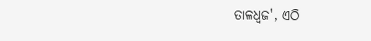ତାଳଧ୍ଵଜ', ଏଠି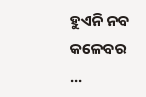ହୁଏନି ନବ କଳେବର ...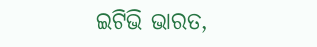ଇଟିଭି ଭାରତ,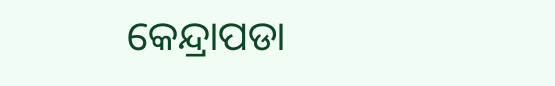କେନ୍ଦ୍ରାପଡା